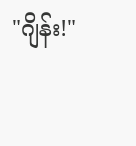"ဂျိန်း!"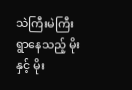သဲကြီးမဲကြီး ရွာနေသည့် မိုးနှင့် မိုး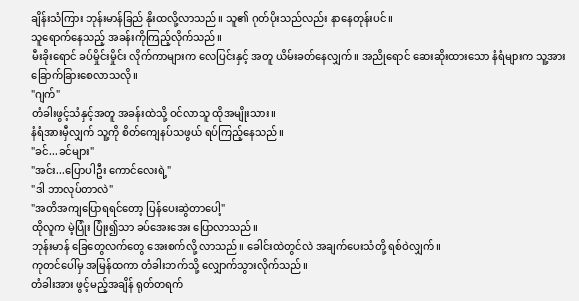ချိန်းသံကြား ဘုန်းမာန်ခြည် နိုးထလို့လာသည်။ သူ၏ ဂုတ်ပိုးသည်လည်း နာနေတုန်းပင်။
သူရောက်နေသည့် အခန်းကိုကြည့်လိုက်သည်။
မီးခိုးရောင် ခပ်မှိုင်းမှိုင်း လိုက်ကာများက လေပြင်းနှင့် အတူ ယိမ်းခတ်နေလျှက်။ အညိုရောင် ဆေးဆိုးထားသော နံရံများက သူ့အား ခြောက်ခြားစေလာသလို။
"ဂျက်"
တံခါးဖွင့်သံနှင့်အတူ အခန်းထဲသို့ ဝင်လာသူ ထိုအမျိုးသား။
နံရံအားမှီလျှက် သူ့ကို စိတ်ကျေနပ်သဖွယ် ရပ်ကြည့်နေသည်။
"ခင်...ခင်များ"
"အင်း...ပြောပါဦး ကောင်လေးရဲ့"
"ဒါ ဘာလုပ်တာလဲ"
"အတိအကျပြောရရင်တော့ ပြန်ပေးဆွဲတာပေါ့"
ထိုလူက မဲ့ပြုံး ပြုံး၍သာ ခပ်အေးအေး ပြောလာသည်။
ဘုန်းမာန် ခြေတွေလက်တွေ အေးစက်လို့ လာသည်။ ခေါင်းထဲတွင်လဲ အချက်ပေးသံတို့ ရစ်ဝဲလျှက်။
ကုတင်ပေါ်မှ အမြန်ထကာ တံခါးဘက်သို့ လျှောက်သွားလိုက်သည်။
တံခါးအား ဖွင့်မည့်အချိန် ရုတ်တရက်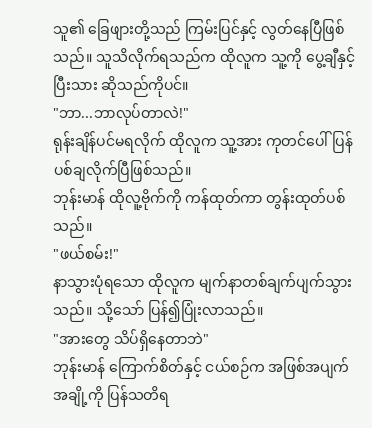သူ၏ ခြေဖျားတို့သည် ကြမ်းပြင်နှင့် လွတ်နေပြီဖြစ်သည်။ သူသိလိုက်ရသည်က ထိုလူက သူ့ကို ပွေ့ချီနှင့်ပြီးသား ဆိုသည်ကိုပင်။
"ဘာ...ဘာလုပ်တာလဲ!"
ရုန်းချိန်ပင်မရလိုက် ထိုလူက သူ့အား ကုတင်ပေါ်ပြန်ပစ်ချလိုက်ပြီဖြစ်သည်။
ဘုန်းမာန် ထိုလူ့ဗိုက်ကို ကန်ထုတ်ကာ တွန်းထုတ်ပစ်သည်။
"ဖယ်စမ်း!"
နာသွားပုံရသော ထိုလူက မျက်နာတစ်ချက်ပျက်သွားသည်။ သို့သော် ပြန်၍ပြုံးလာသည်။
"အားတွေ သိပ်ရှိနေတာဘဲ"
ဘုန်းမာန် ကြောက်စိတ်နှင့် ငယ်စဉ်က အဖြစ်အပျက်အချို့ကို ပြန်သတိရ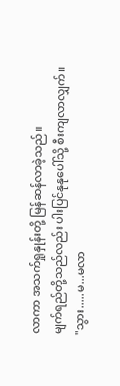လာကာ အသက်ရှုနှုန်းတို့ မြန်ဆန်လာခဲ့သည်။
မျက်ရည်တို့သည်လည်း ပါးပြင်နုနုပေါ်သို့ စီးကျလာလျှက်။
"သွား.....မ...မလာ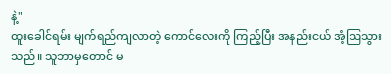နဲ့"
ထူးခေါင်ရမ်း မျက်ရည်ကျလာတဲ့ ကောင်လေးကို ကြည့်ပြီး အနည်းငယ် အံ့ဩသွားသည်။ သူဘာမှတောင် မ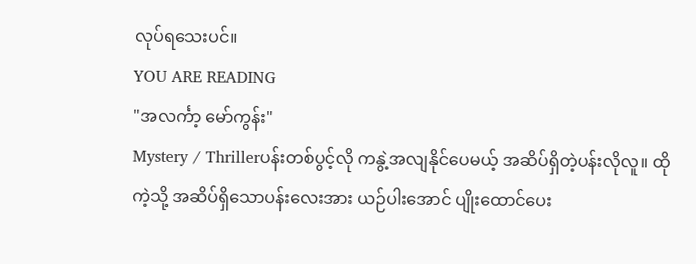လုပ်ရသေးပင်။
YOU ARE READING
"အလင်္ကာ့ မော်ကွန်း"
Mystery / Thrillerပန်းတစ်ပွင့်လို ကနွဲ့အလျနိုင်ပေမယ့် အဆိပ်ရှိတဲ့ပန်းလိုလူ။ ထိုကဲ့သို့ အဆိပ်ရှိသောပန်းလေးအား ယဉ်ပါးအောင် ပျိုးထောင်ပေး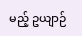မည့် ဥယျာဉ်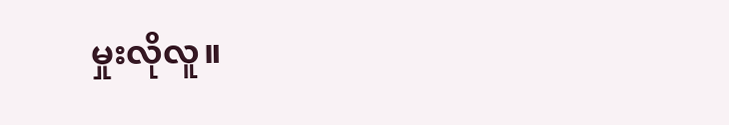မှုးလိုလူ။